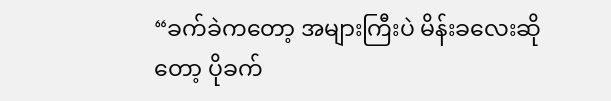“ခက်ခဲကတော့ အများကြီးပဲ မိန်းခလေးဆိုတော့ ပိုခက်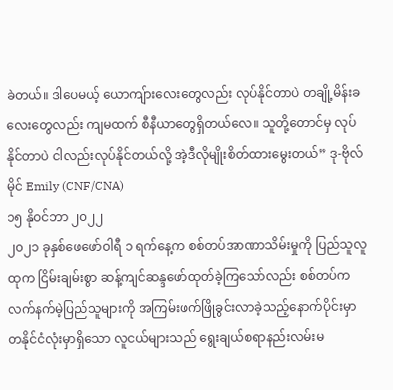ခဲတယ်။ ဒါပေမယ့် ယောကျ်ားလေးတွေလည်း လုပ်နိုင်တာပဲ တချို့မိန်းခလေးတွေလည်း ကျမထက် စီနီယာတွေရှိတယ်လေ။ သူတို့တောင်မှ လုပ်နိုင်တာပဲ ငါလည်းလုပ်နိုင်တယ်လို့ အဲ့ဒီလိုမျိုးစိတ်ထားမွေးတယ်” ဒု-ဗိုလ် မိုင် Emily (CNF/CNA)
၁၅ နိုဝင်ဘာ ၂၀၂၂
၂၀၂၁ ခုနှစ်ဖေဖော်ဝါရီ ၁ ရက်နေ့က စစ်တပ်အာဏာသိမ်းမှုကို ပြည်သူလူထုက ငြိမ်းချမ်းစွာ ဆန့်ကျင်ဆန္ဒဖော်ထုတ်ခဲ့ကြသော်လည်း စစ်တပ်က လက်နက်မဲ့ပြည်သူများကို အကြမ်းဖက်ဖြိုခွင်းလာခဲ့သည့်နောက်ပိုင်းမှာ တနိုင်ငံလုံးမှာရှိသော လူငယ်များသည် ရွေးချယ်စရာနည်းလမ်းမ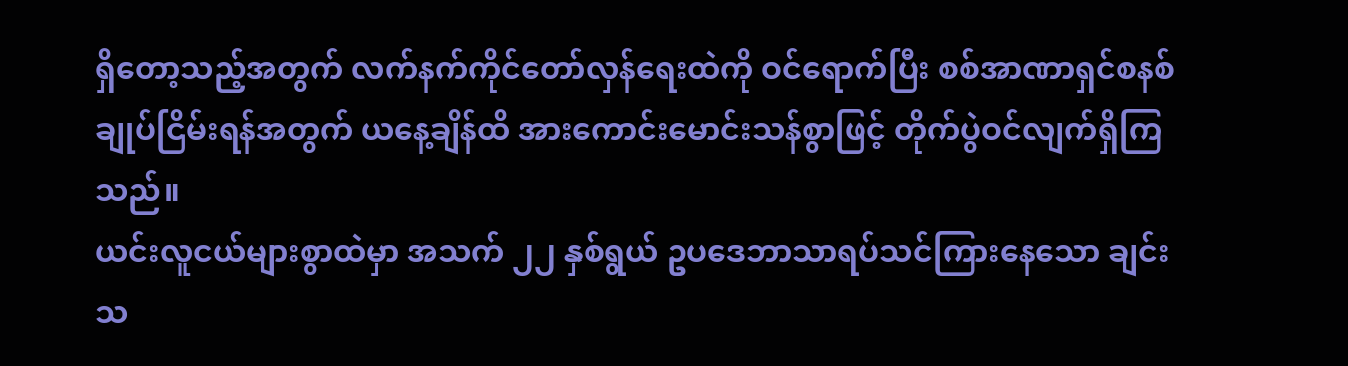ရှိတော့သည့်အတွက် လက်နက်ကိုင်တော်လှန်ရေးထဲကို ဝင်ရောက်ပြီး စစ်အာဏာရှင်စနစ်ချုပ်ငြိမ်းရန်အတွက် ယနေ့ချိန်ထိ အားကောင်းမောင်းသန်စွာဖြင့် တိုက်ပွဲဝင်လျက်ရှိကြသည်။
ယင်းလူငယ်များစွာထဲမှာ အသက် ၂၂ နှစ်ရွယ် ဥပဒေဘာသာရပ်သင်ကြားနေသော ချင်းသ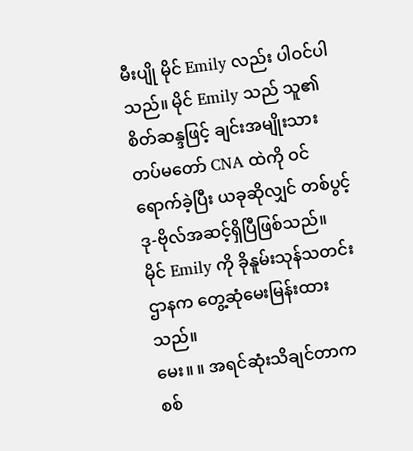မီးပျို မိုင် Emily လည်း ပါဝင်ပါသည်။ မိုင် Emily သည် သူ၏ စိတ်ဆန္ဒဖြင့် ချင်းအမျိုးသားတပ်မတော် CNA ထဲကို ဝင်ရောက်ခဲ့ပြီး ယခုဆိုလျှင် တစ်ပွင့် ဒု-ဗိုလ်အဆင့်ရှိပြီဖြစ်သည်။
မိုင် Emily ကို ခိုနူမ်းသုန်သတင်းဌာနက တွေ့ဆုံမေးမြန်းထားသည်။
မေး။ ။ အရင်ဆုံးသိချင်တာက စစ်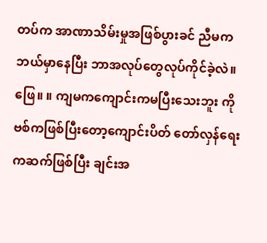တပ်က အာဏာသိမ်းမှုအဖြစ်ပွားခင် ညီမက ဘယ်မှာနေပြီး ဘာအလုပ်တွေလုပ်ကိုင်ခဲ့လဲ။
ဖြေ။ ။ ကျမကကျောင်းကမပြီးသေးဘူး ကိုဗစ်ကဖြစ်ပြီးတော့ကျောင်းပိတ် တော်လှန်ရေးကဆက်ဖြစ်ပြီး ချင်းအ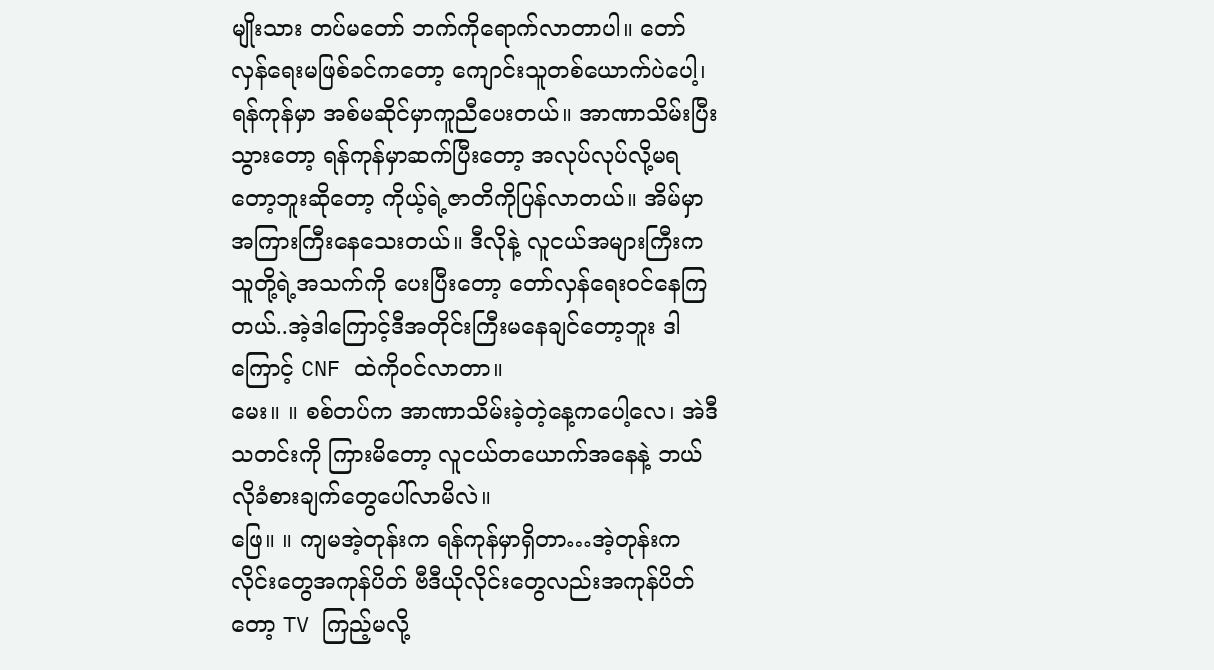မျိုးသား တပ်မတော် ဘက်ကိုရောက်လာတာပါ။ တော်လှန်ရေးမဖြစ်ခင်ကတော့ ကျောင်းသူတစ်ယောက်ပဲပေါ့၊ ရန်ကုန်မှာ အစ်မဆိုင်မှာကူညီပေးတယ်။ အာဏာသိမ်းပြီးသွားတော့ ရန်ကုန်မှာဆက်ပြီးတော့ အလုပ်လုပ်လို့မရတော့ဘူးဆိုတော့ ကိုယ့်ရဲ့ဇာတိကိုပြန်လာတယ်။ အိမ်မှာအကြားကြီးနေသေးတယ်။ ဒီလိုနဲ့ လူငယ်အများကြီးက သူတို့ရဲ့အသက်ကို ပေးပြီးတော့ တော်လှန်ရေးဝင်နေကြတယ်..အဲ့ဒါကြောင့်ဒီအတိုင်းကြီးမနေချင်တော့ဘူး ဒါကြောင့် CNF ထဲကိုဝင်လာတာ။
မေး။ ။ စစ်တပ်က အာဏာသိမ်းခဲ့တဲ့နေ့ကပေါ့လေ၊ အဲဒီသတင်းကို ကြားမိတော့ လူငယ်တယောက်အနေနဲ့ ဘယ်လိုခံစားချက်တွေပေါ်လာမိလဲ။
ဖြေ။ ။ ကျမအဲ့တုန်းက ရန်ကုန်မှာရှိတာ…အဲ့တုန်းက လိုင်းတွေအကုန်ပိတ် ဗီဒီယိုလိုင်းတွေလည်းအကုန်ပိတ်တော့ TV ကြည့်မလို့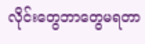လိုင်းတွေဘာတွေမရတာ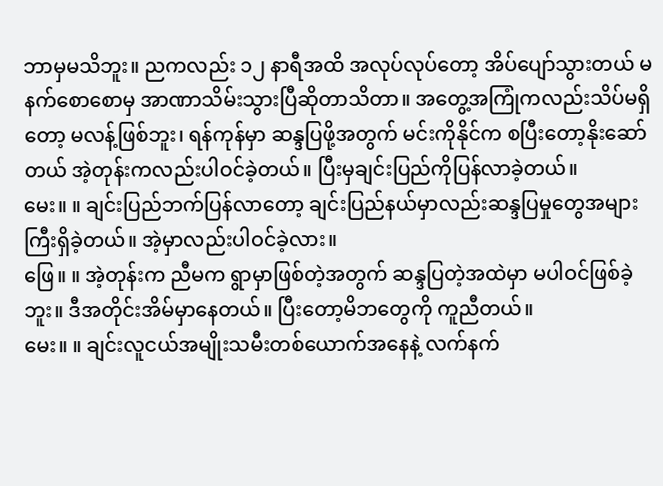ဘာမှမသိဘူး။ ညကလည်း ၁၂ နာရီအထိ အလုပ်လုပ်တော့ အိပ်ပျော်သွားတယ် မနက်စောစောမှ အာဏာသိမ်းသွားပြီဆိုတာသိတာ။ အတွေ့အကြုံကလည်းသိပ်မရှိတော့ မလန့်ဖြစ်ဘူး၊ ရန်ကုန်မှာ ဆန္ဒပြဖို့အတွက် မင်းကိုနိုင်က စပြီးတော့နိုးဆော်တယ် အဲ့တုန်းကလည်းပါဝင်ခဲ့တယ်။ ပြီးမှချင်းပြည်ကိုပြန်လာခဲ့တယ်။
မေး။ ။ ချင်းပြည်ဘက်ပြန်လာတော့ ချင်းပြည်နယ်မှာလည်းဆန္ဒပြမှုတွေအများကြီးရှိခဲ့တယ်။ အဲ့မှာလည်းပါဝင်ခဲ့လား။
ဖြေ။ ။ အဲ့တုန်းက ညီမက ရွာမှာဖြစ်တဲ့အတွက် ဆန္ဒပြတဲ့အထဲမှာ မပါဝင်ဖြစ်ခဲ့ဘူး။ ဒီအတိုင်းအိမ်မှာနေတယ်။ ပြီးတော့မိဘတွေကို ကူညီတယ်။
မေး။ ။ ချင်းလူငယ်အမျိုးသမီးတစ်ယောက်အနေနဲ့ လက်နက်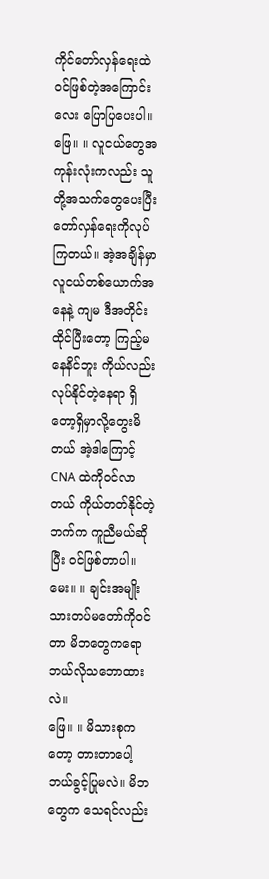ကိုင်တော်လှန်ရေးထဲ ဝင်ဖြစ်တဲ့အကြောင်းလေး ပြောပြပေးပါ။
ဖြေ။ ။ လူငယ်တွေအကုန်းလုံးကလည်း သူတို့အသက်တွေပေးပြီး တော်လှန်ရေးကိုလုပ်ကြတယ်။ အဲ့အချိန်မှာ လူငယ်တစ်ယောက်အနေနဲ့ ကျမ ဒီအတိုင်းထိုင်ပြီးတော့ ကြည့်မနေနိင်ဘူး ကိုယ်လည်းလုပ်နိုင်တဲ့နေရာ ရှိတော့ရှိမှာလို့တွေးမိတယ် အဲ့ဒါကြောင့် CNA ထဲကိုဝင်လာတယ် ကိုယ်တတ်နိုင်တဲ့ဘက်က ကူညီမယ်ဆိုပြီး ဝင်ဖြစ်တာပါ။
မေး။ ။ ချင်းအမျိုးသားတပ်မတော်ကိုဝင်တာ မိဘတွေကရော ဘယ်လိုသဘောထားလဲ။
ဖြေ။ ။ မိသားစုကတော့ တားတာပေါ့ ဘယ်ခွင့်ပြုမလဲ။ မိဘတွေက သေရင်လည်း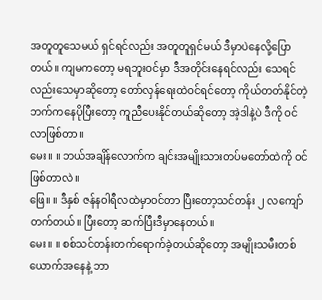အတူတူသေမယ် ရှင်ရင်လည်း အတူတူရှင်မယ် ဒီမှာပဲနေလို့ပြောတယ်။ ကျမကတော့ မရဘူးဝင်မှာ ဒီအတိုင်းနေရင်လည်း သေရင်လည်းသေမှာဆိုတော့ တော်လှန်ရေးထဲဝင်ရင်တော့ ကိုယ်တတ်နိုင်တဲ့ဘက်ကနေပိုပြီးတော့ ကူညီပေးနိုင်တယ်ဆိုတော့ အဲ့ဒါနဲ့ပဲ ဒီကို ဝင်လာဖြစ်တာ။
မေး။ ။ ဘယ်အချိန်လောက်က ချင်းအမျိုးသားတပ်မတော်ထဲကို ဝင်ဖြစ်တာလဲ။
ဖြေ။ ။ ဒီနှစ် ဇန်နဝါရီလထဲမှာဝင်တာ ပြီးတော့သင်တန်း ၂ လကျော်တက်တယ်။ ပြီးတော့ ဆက်ပြီးဒီမှာနေတယ်။
မေး။ ။ စစ်သင်တန်းတက်ရောက်ခဲ့တယ်ဆိုတော့ အမျိုးသမီးတစ်ယောက်အနေနဲ့ ဘာ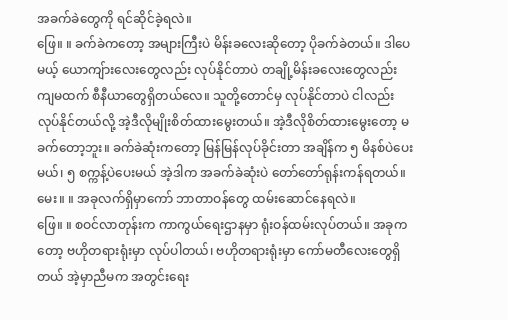အခက်ခဲတွေကို ရင်ဆိုင်ခဲ့ရလဲ။
ဖြေ။ ။ ခက်ခဲကတော့ အများကြီးပဲ မိန်းခလေးဆိုတော့ ပိုခက်ခဲတယ်။ ဒါပေမယ့် ယောကျ်ားလေးတွေလည်း လုပ်နိုင်တာပဲ တချို့မိန်းခလေးတွေလည်း ကျမထက် စီနီယာတွေရှိတယ်လေ။ သူတို့တောင်မှ လုပ်နိုင်တာပဲ ငါလည်းလုပ်နိုင်တယ်လို့ အဲ့ဒီလိုမျိုးစိတ်ထားမွေးတယ်။ အဲ့ဒီလိုစိတ်ထားမွေးတော့ မခက်တော့ဘူး။ ခက်ခဲဆုံးကတော့ မြန်မြန်လုပ်ခိုင်းတာ အချိန်က ၅ မိနစ်ပဲပေးမယ်၊ ၅ စက္ကန့်ပဲပေးမယ် အဲ့ဒါက အခက်ခဲဆုံးပဲ တော်တော်ရုန်းကန်ရတယ်။
မေး။ ။ အခုလက်ရှိမှာကော် ဘာတာဝန်တွေ ထမ်းဆောင်နေရလဲ။
ဖြေ။ ။ စဝင်လာတုန်းက ကာကွယ်ရေးဌာနမှာ ရုံးဝန်ထမ်းလုပ်တယ်။ အခုကတော့ ဗဟိုတရားရုံးမှာ လုပ်ပါတယ်၊ ဗဟိုတရားရုံးမှာ ကော်မတီလေးတွေရှိတယ် အဲ့မှာညီမက အတွင်းရေး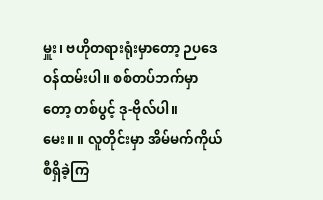မှူး၊ ဗဟိုတရားရုံးမှာတော့ ဉပဒေဝန်ထမ်းပါ။ စစ်တပ်ဘက်မှာတော့ တစ်ပွင့် ဒု-ဗိုလ်ပါ။
မေး။ ။ လူတိုင်းမှာ အိမ်မက်ကိုယ်စီရှိခဲ့ကြ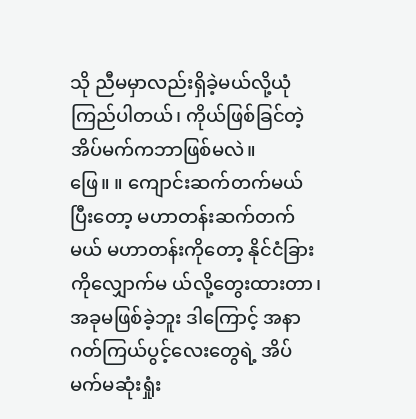သို ညီမမှာလည်းရှိခဲ့မယ်လို့ယုံကြည်ပါတယ်၊ ကိုယ်ဖြစ်ခြင်တဲ့ အိပ်မက်ကဘာဖြစ်မလဲ။
ဖြေ။ ။ ကျောင်းဆက်တက်မယ် ပြီးတော့ မဟာတန်းဆက်တက်မယ် မဟာတန်းကိုတော့ နိုင်ငံခြားကိုလျှောက်မ ယ်လို့တွေးထားတာ၊ အခုမဖြစ်ခဲ့ဘူး ဒါကြောင့် အနာဂတ်ကြယ်ပွင့်လေးတွေရဲ့ အိပ်မက်မဆုံးရှုံး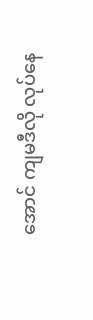အောင် ကျမဒီလို လုပ်နေ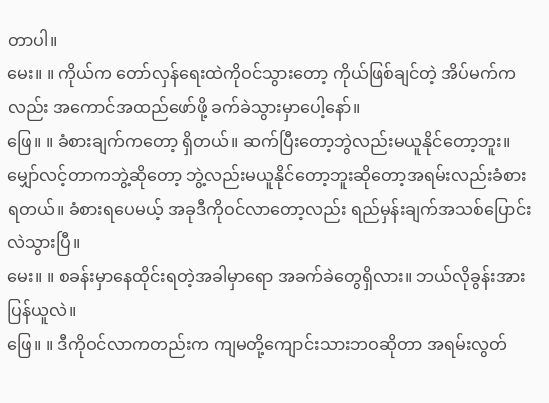တာပါ။
မေး။ ။ ကိုယ်က တော်လှန်ရေးထဲကိုဝင်သွားတော့ ကိုယ်ဖြစ်ချင်တဲ့ အိပ်မက်ကလည်း အကောင်အထည်ဖော်ဖို့ ခက်ခဲသွားမှာပေါ့နော်။
ဖြေ။ ။ ခံစားချက်ကတော့ ရှိတယ်။ ဆက်ပြီးတော့ဘွဲလည်းမယူနိုင်တော့ဘူး။ မျှော်လင့်တာကဘွဲ့ဆိုတော့ ဘွဲ့လည်းမယူနိုင်တော့ဘူးဆိုတော့အရမ်းလည်းခံစားရတယ်။ ခံစားရပေမယ့် အခုဒီကိုဝင်လာတော့လည်း ရည်မှန်းချက်အသစ်ပြောင်းလဲသွားပြီ။
မေး။ ။ စခန်းမှာနေထိုင်းရတဲ့အခါမှာရော အခက်ခဲတွေရှိလား။ ဘယ်လိုခွန်းအားပြန်ယူလဲ။
ဖြေ။ ။ ဒီကိုဝင်လာကတည်းက ကျမတို့ကျောင်းသားဘဝဆိုတာ အရမ်းလွတ်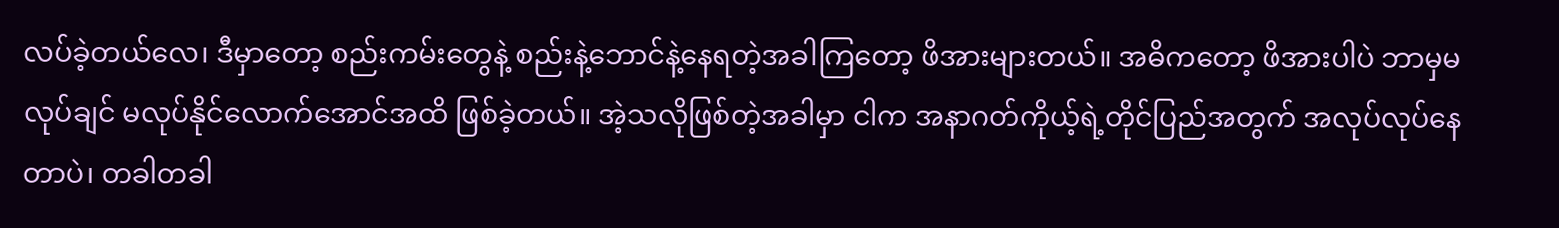လပ်ခဲ့တယ်လေ၊ ဒီမှာတော့ စည်းကမ်းတွေနဲ့ စည်းနဲ့ဘောင်နဲ့နေရတဲ့အခါကြတော့ ဖိအားများတယ်။ အဓိကတော့ ဖိအားပါပဲ ဘာမှမလုပ်ချင် မလုပ်နိုင်လောက်အောင်အထိ ဖြစ်ခဲ့တယ်။ အဲ့သလိုဖြစ်တဲ့အခါမှာ ငါက အနာဂတ်ကိုယ့်ရဲ့တိုင်ပြည်အတွက် အလုပ်လုပ်နေတာပဲ၊ တခါတခါ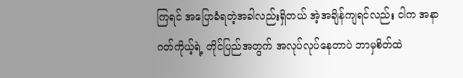ကြရင် အပြောခံရတဲ့အခါလည်းရှိတယ် အဲ့အချိန်ကျရင်လည်း ငါက အနာဂတ်ကိုယ့်ရဲ့ တိုင်ပြည်အတွက် အလုပ်လုပ်နေတာပဲ ဘာမှစိတ်ထဲ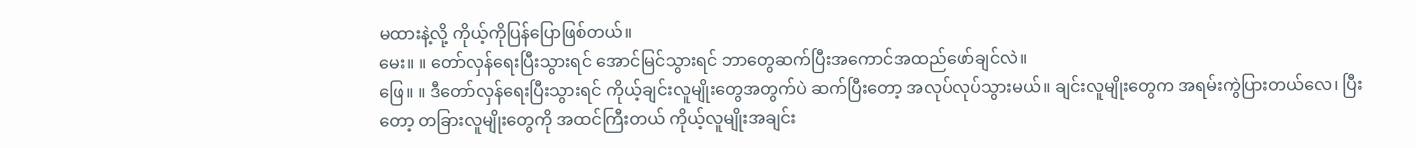မထားနဲ့လို့ ကိုယ့်ကိုပြန်ပြောဖြစ်တယ်။
မေး။ ။ တော်လှန်ရေးပြီးသွားရင် အောင်မြင်သွားရင် ဘာတွေဆက်ပြီးအကောင်အထည်ဖော်ချင်လဲ။
ဖြေ။ ။ ဒီတော်လှန်ရေးပြီးသွားရင် ကိုယ့်ချင်းလူမျိုးတွေအတွက်ပဲ ဆက်ပြီးတော့ အလုပ်လုပ်သွားမယ်။ ချင်းလူမျိုးတွေက အရမ်းကွဲပြားတယ်လေ၊ ပြီးတော့ တခြားလူမျိုးတွေကို အထင်ကြီးတယ် ကိုယ့်လူမျိုးအချင်း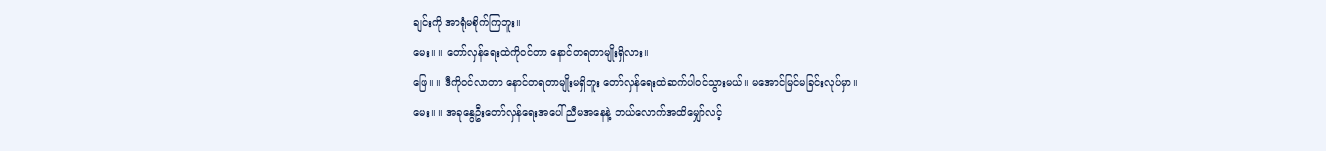ချင်းကို အာရုံမစိုက်ကြဘူး။
မေး။ ။ တော်လှန်ရေးထဲကိုဝင်တာ နောင်တရတာမျိုးရှိလား။
ဖြေ။ ။ ဒီကိုဝင်လာတာ နောင်တရတာမျိုးမရှိဘူး တော်လှန်ရေးထဲဆက်ပါဝင်သွားမယ်။ မအောင်မြင်မခြင်းလုပ်မှာ။
မေး။ ။ အခုနွေဦးတော်လှန်ရေးအပေါ် ညီမအနေနဲ့ ဘယ်လောက်အထိမျှော်လင့်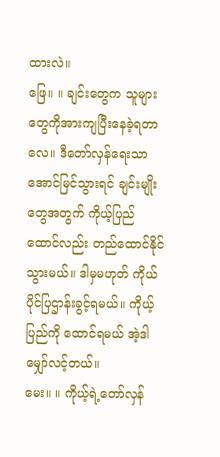ထားလဲ။
ဖြေ။ ။ ချင်းတွေက သူများတွေကိုအားကျပြီးနေခဲ့ရတာလေ။ ဒီတော်လှန်ရေးသာအောင်မြင်သွားရင် ချင်းမျိုးတွေအတွက် ကိုယ့်ပြည်ထောင်လည်း တည်ထောင်နိုင်သွားမယ်။ ဒါမှမဟုတ် ကိုယ်ပိုင်ပြဌာန်းခွင့်ရမယ်။ ကိုယ့်ပြည်ကို ထောင်ရမယ် အဲ့ဒါမျှော်လင့်တယ်။
မေး။ ။ ကိုယ့်ရဲ့တော်လှန်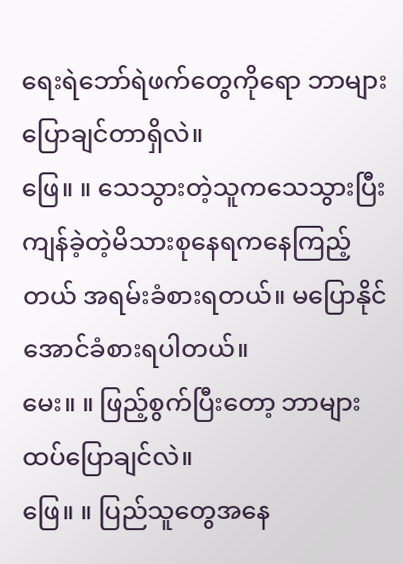ရေးရဲဘော်ရဲဖက်တွေကိုရော ဘာများပြောချင်တာရှိလဲ။
ဖြေ။ ။ သေသွားတဲ့သူကသေသွားပြီး ကျန်ခဲ့တဲ့မိသားစုနေရကနေကြည့်တယ် အရမ်းခံစားရတယ်။ မပြောနိုင်အောင်ခံစားရပါတယ်။
မေး။ ။ ဖြည့်စွက်ပြီးတော့ ဘာများထပ်ပြောချင်လဲ။
ဖြေ။ ။ ပြည်သူတွေအနေ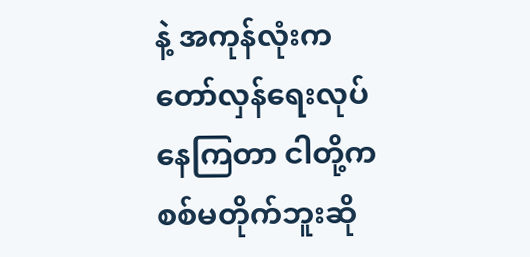နဲ့ အကုန်လုံးက တော်လှန်ရေးလုပ်နေကြတာ ငါတို့က စစ်မတိုက်ဘူးဆို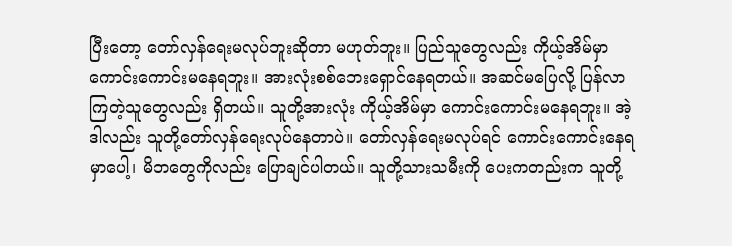ပြီးတော့ တော်လှန်ရေးမလုပ်ဘူးဆိုတာ မဟုတ်ဘူး။ ပြည်သူတွေလည်း ကိုယ့်အိမ်မှာ ကောင်းကောင်းမနေရဘူး။ အားလုံးစစ်ဘေးရှောင်နေရတယ်။ အဆင်မပြေလို့ ပြန်လာကြတဲ့သူတွေလည်း ရှိတယ်။ သူတို့အားလုံး ကိုယ့်အိမ်မှာ ကောင်းကောင်းမနေရဘူး။ အဲ့ဒါလည်း သူတို့တော်လှန်ရေးလုပ်နေတာပဲ။ တော်လှန်ရေးမလုပ်ရင် ကောင်းကောင်းနေရမှာပေါ့၊ မိဘတွေကိုလည်း ပြောချင်ပါတယ်။ သူတို့သားသမီးကို ပေးကတည်းက သူတို့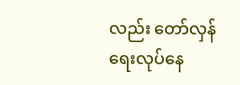လည်း တော်လှန်ရေးလုပ်နေ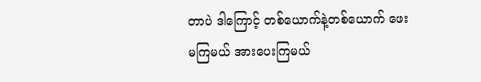တာပဲ ဒါကြောင့် တစ်ယောက်နဲ့တစ်ယောက် ဖေးမကြမယ် အားပေးကြမယ်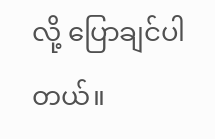လို့ ပြောချင်ပါတယ်။